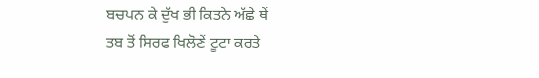ਬਚਪਨ ਕੇ ਦੁੱਖ ਭੀ ਕਿਤਨੇ ਅੱਛੇ ਥੇਂ
ਤਬ ਤੋਂ ਸਿਰਫ ਖਿਲੋਣੇਂ ਟੂਟਾ ਕਰਤੇ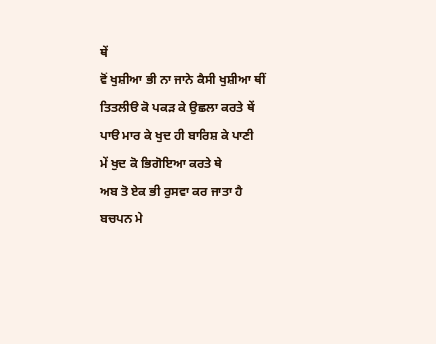ਥੇਂ
ਵੋਂ ਖੁਸ਼ੀਆ ਭੀ ਨਾ ਜਾਨੇ ਕੈਸੀ ਖੁਸ਼ੀਆ ਥੀਂ
ਤਿਤਲੀੳ ਕੋ ਪਕੜ ਕੇ ਉਛਲਾ ਕਰਤੇ ਥੇਂ
ਪਾੳ ਮਾਰ ਕੇ ਖੁਦ ਹੀ ਬਾਰਿਸ਼ ਕੇ ਪਾਣੀ
ਮੇਂ ਖੁਦ ਕੋ ਭਿਗੋਇਆ ਕਰਤੇ ਥੇ
ਅਬ ਤੋ ਏਕ ਭੀ ਰੁਸਵਾ ਕਰ ਜਾਤਾ ਹੈ
ਬਚਪਨ ਮੇ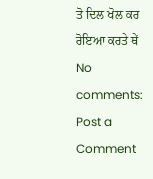ਤੋ ਦਿਲ ਖੋਲ ਕਰ ਰੋਇਆ ਕਰਤੇ ਥੇਂ
No comments:
Post a Comment